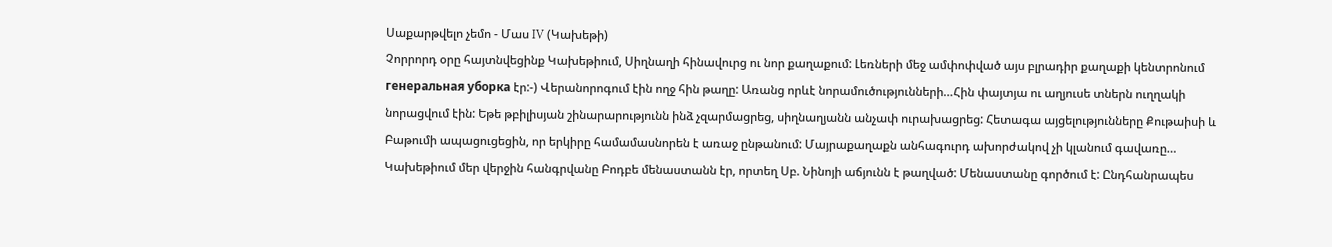Սաքարթվելո չեմո - Մաս IV (Կախեթի)
Չորրորդ օրը հայտնվեցինք Կախեթիում, Սիղնաղի հինավուրց ու նոր քաղաքում: Լեռների մեջ ամփոփված այս բլրադիր քաղաքի կենտրոնում генеральная уборка էր:-) Վերանորոգում էին ողջ հին թաղը: Առանց որևէ նորամուծությունների…Հին փայտյա ու աղյուսե տներն ուղղակի նորացվում էին: Եթե թբիլիսյան շինարարությունն ինձ չզարմացրեց, սիղնաղյանն անչափ ուրախացրեց: Հետագա այցելությունները Քութաիսի և Բաթումի ապացուցեցին, որ երկիրը համամասնորեն է առաջ ընթանում: Մայրաքաղաքն անհագուրդ ախորժակով չի կլանում գավառը…
Կախեթիում մեր վերջին հանգրվանը Բոդբե մենաստանն էր, որտեղ Սբ. Նինոյի աճյունն է թաղված: Մենաստանը գործում է: Ընդհանրապես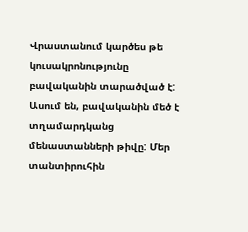Վրաստանում կարծես թե կուսակրոնությունը բավականին տարածված է: Ասում են, բավականին մեծ է տղամարդկանց մենաստանների թիվը: Մեր տանտիրուհին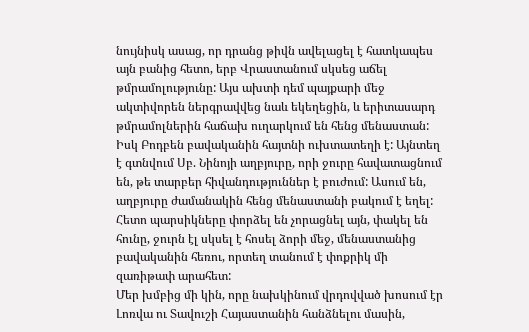նույնիսկ ասաց, որ դրանց թիվն ավելացել է հատկապես այն բանից հետո, երբ Վրաստանում սկսեց աճել թմրամոլությունը: Այս ախտի դեմ պայքարի մեջ ակտիվորեն ներգրավվեց նաև եկեղեցին, և երիտասարդ թմրամոլներին հաճախ ուղարկում են հենց մենաստան:
Իսկ Բոդբեն բավականին հայտնի ուխտատեղի է: Այնտեղ է գտնվում Սբ. Նինոյի աղբյուրը, որի ջուրը հավատացնում են, թե տարբեր հիվանդություններ է բուժում: Ասում են, աղբյուրը ժամանակին հենց մենաստանի բակում է եղել: Հետո պարսիկները փորձել են չորացնել այն, փակել են հունը, ջուրն էլ սկսել է հոսել ձորի մեջ, մենաստանից բավականին հեռու, որտեղ տանում է փոքրիկ մի զառիթափ արահետ:
Մեր խմբից մի կին, որը նախկինում վրդովված խոսում էր Լոռվա ու Տավուշի Հայաստանին հանձնելու մասին,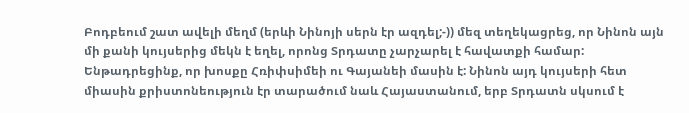Բոդբեում շատ ավելի մեղմ (երևի Նինոյի սերն էր ազդել;-)) մեզ տեղեկացրեց, որ Նինոն այն մի քանի կույսերից մեկն է եղել, որոնց Տրդատը չարչարել է հավատքի համար: Ենթադրեցինք, որ խոսքը Հռիփսիմեի ու Գայանեի մասին է: Նինոն այդ կույսերի հետ միասին քրիստոնեություն էր տարածում նաև Հայաստանում, երբ Տրդատն սկսում է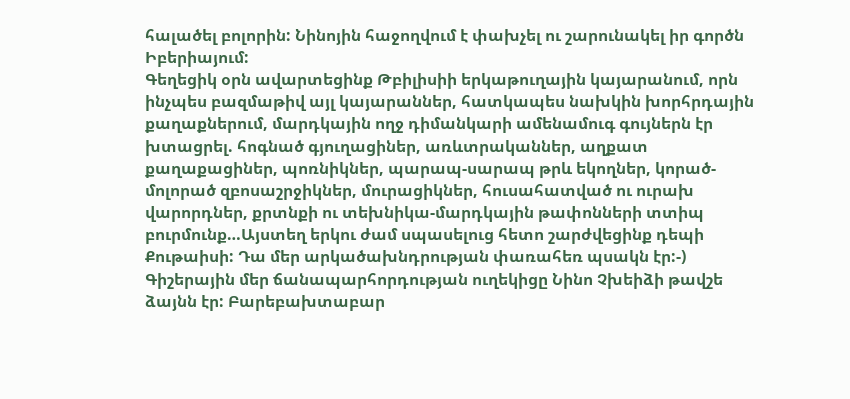հալածել բոլորին: Նինոյին հաջողվում է փախչել ու շարունակել իր գործն Իբերիայում:
Գեղեցիկ օրն ավարտեցինք Թբիլիսիի երկաթուղային կայարանում, որն ինչպես բազմաթիվ այլ կայարաններ, հատկապես նախկին խորհրդային քաղաքներում, մարդկային ողջ դիմանկարի ամենամուգ գույներն էր խտացրել. հոգնած գյուղացիներ, առևտրականներ, աղքատ քաղաքացիներ, պոռնիկներ, պարապ-սարապ թրև եկողներ, կորած-մոլորած զբոսաշրջիկներ, մուրացիկներ, հուսահատված ու ուրախ վարորդներ, քրտնքի ու տեխնիկա-մարդկային թափոնների տտիպ բուրմունք…Այստեղ երկու ժամ սպասելուց հետո շարժվեցինք դեպի Քութաիսի: Դա մեր արկածախնդրության փառահեռ պսակն էր:-)
Գիշերային մեր ճանապարհորդության ուղեկիցը Նինո Չխեիձի թավշե ձայնն էր: Բարեբախտաբար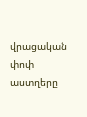վրացական փոփ աստղերը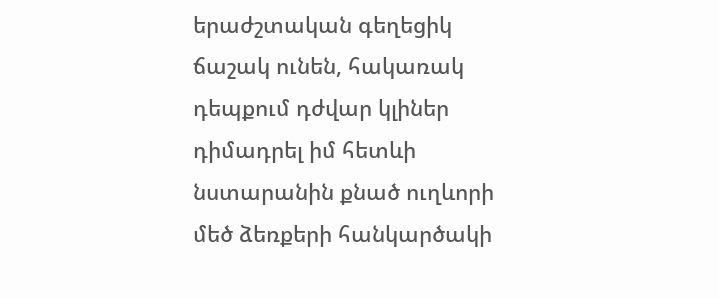երաժշտական գեղեցիկ ճաշակ ունեն, հակառակ դեպքում դժվար կլիներ դիմադրել իմ հետևի նստարանին քնած ուղևորի մեծ ձեռքերի հանկարծակի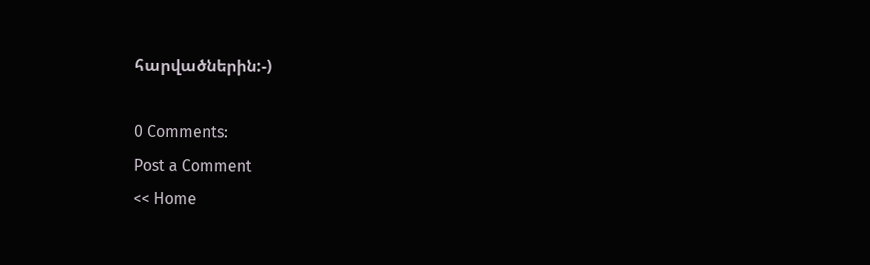հարվածներին:-)

0 Comments:
Post a Comment
<< Home